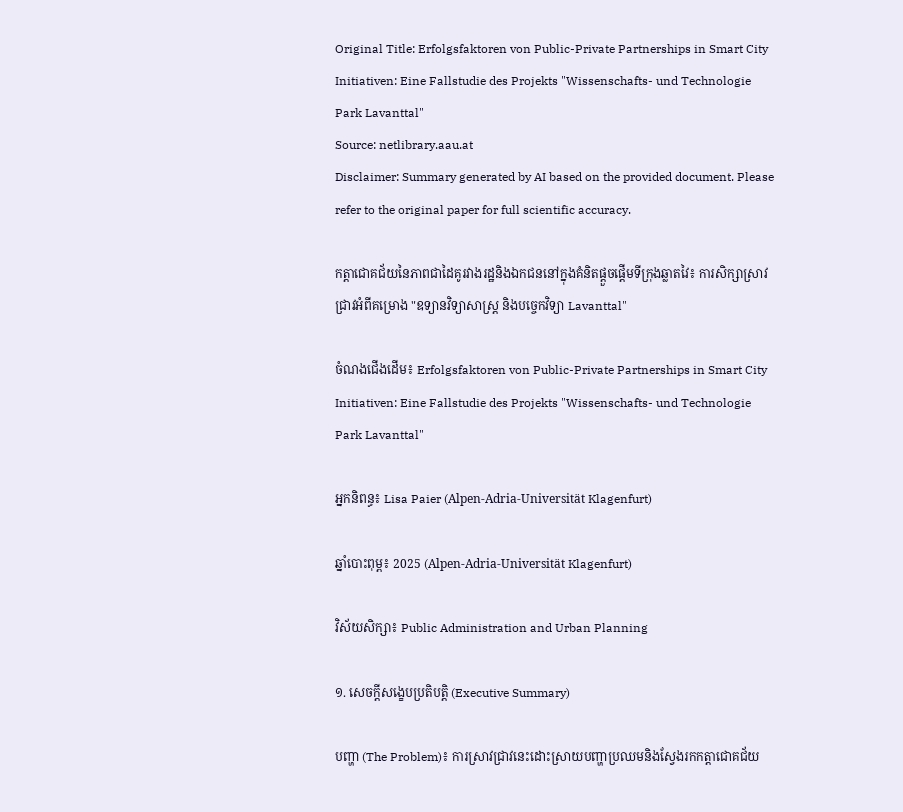Original Title: Erfolgsfaktoren von Public-Private Partnerships in Smart City Initiativen: Eine Fallstudie des Projekts "Wissenschafts- und Technologie Park Lavanttal"
Source: netlibrary.aau.at
Disclaimer: Summary generated by AI based on the provided document. Please refer to the original paper for full scientific accuracy.

កត្តាជោគជ័យនៃភាពជាដៃគូរវាងរដ្ឋនិងឯកជននៅក្នុងគំនិតផ្ដួចផ្ដើមទីក្រុងឆ្លាតវៃ៖ ការសិក្សាស្រាវជ្រាវអំពីគម្រោង "ឧទ្យានវិទ្យាសាស្ត្រ និងបច្ចេកវិទ្យា Lavanttal"

ចំណងជើងដើម៖ Erfolgsfaktoren von Public-Private Partnerships in Smart City Initiativen: Eine Fallstudie des Projekts "Wissenschafts- und Technologie Park Lavanttal"

អ្នកនិពន្ធ៖ Lisa Paier (Alpen-Adria-Universität Klagenfurt)

ឆ្នាំបោះពុម្ព៖ 2025 (Alpen-Adria-Universität Klagenfurt)

វិស័យសិក្សា៖ Public Administration and Urban Planning

១. សេចក្តីសង្ខេបប្រតិបត្តិ (Executive Summary)

បញ្ហា (The Problem)៖ ការស្រាវជ្រាវនេះដោះស្រាយបញ្ហាប្រឈមនិងស្វែងរកកត្តាជោគជ័យ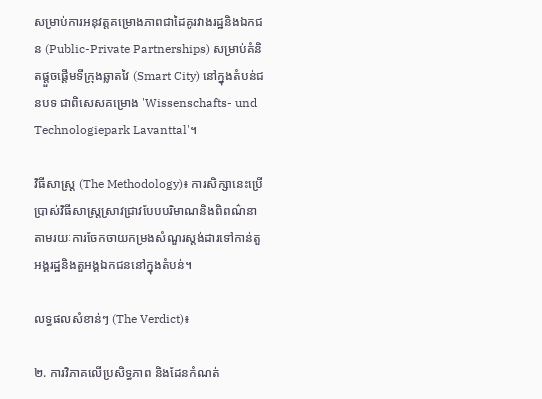សម្រាប់ការអនុវត្តគម្រោងភាពជាដៃគូរវាងរដ្ឋនិងឯកជន (Public-Private Partnerships) សម្រាប់គំនិតផ្ដួចផ្ដើមទីក្រុងឆ្លាតវៃ (Smart City) នៅក្នុងតំបន់ជនបទ ជាពិសេសគម្រោង 'Wissenschafts- und Technologiepark Lavanttal'។

វិធីសាស្ត្រ (The Methodology)៖ ការសិក្សានេះប្រើប្រាស់វិធីសាស្ត្រស្រាវជ្រាវបែបបរិមាណនិងពិពណ៌នា តាមរយៈការចែកចាយកម្រងសំណួរស្ដង់ដារទៅកាន់តួអង្គរដ្ឋនិងតួអង្គឯកជននៅក្នុងតំបន់។

លទ្ធផលសំខាន់ៗ (The Verdict)៖

២. ការវិភាគលើប្រសិទ្ធភាព និងដែនកំណត់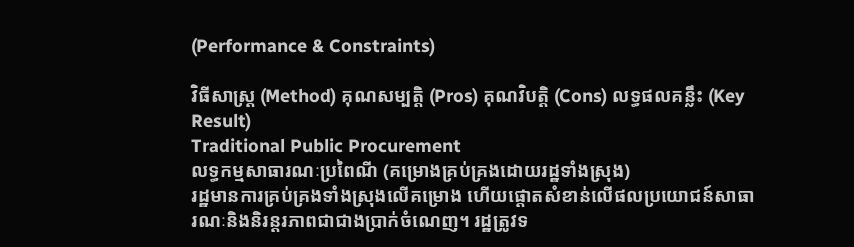(Performance & Constraints)

វិធីសាស្ត្រ (Method) គុណសម្បត្តិ (Pros) គុណវិបត្តិ (Cons) លទ្ធផលគន្លឹះ (Key Result)
Traditional Public Procurement
លទ្ធកម្មសាធារណៈប្រពៃណី (គម្រោងគ្រប់គ្រងដោយរដ្ឋទាំងស្រុង)
រដ្ឋមានការគ្រប់គ្រងទាំងស្រុងលើគម្រោង ហើយផ្តោតសំខាន់លើផលប្រយោជន៍សាធារណៈនិងនិរន្តរភាពជាជាងប្រាក់ចំណេញ។ រដ្ឋត្រូវទ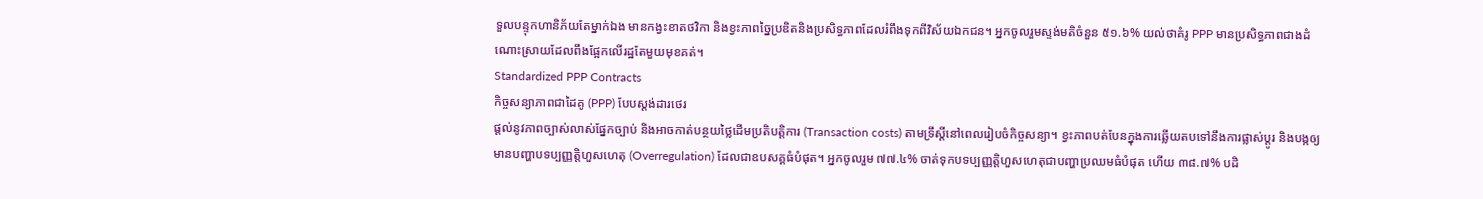ទួលបន្ទុកហានិភ័យតែម្នាក់ឯង មានកង្វះខាតថវិកា និងខ្វះភាពច្នៃប្រឌិតនិងប្រសិទ្ធភាពដែលរំពឹងទុកពីវិស័យឯកជន។ អ្នកចូលរួមស្ទង់មតិចំនួន ៥១.៦% យល់ថាគំរូ PPP មានប្រសិទ្ធភាពជាងដំណោះស្រាយដែលពឹងផ្អែកលើរដ្ឋតែមួយមុខគត់។
Standardized PPP Contracts
កិច្ចសន្យាភាពជាដៃគូ (PPP) បែបស្ដង់ដារថេរ
ផ្តល់នូវភាពច្បាស់លាស់ផ្នែកច្បាប់ និងអាចកាត់បន្ថយថ្លៃដើមប្រតិបត្តិការ (Transaction costs) តាមទ្រឹស្តីនៅពេលរៀបចំកិច្ចសន្យា។ ខ្វះភាពបត់បែនក្នុងការឆ្លើយតបទៅនឹងការផ្លាស់ប្តូរ និងបង្កឲ្យមានបញ្ហាបទប្បញ្ញត្តិហួសហេតុ (Overregulation) ដែលជាឧបសគ្គធំបំផុត។ អ្នកចូលរួម ៧៧.៤% ចាត់ទុកបទប្បញ្ញត្តិហួសហេតុជាបញ្ហាប្រឈមធំបំផុត ហើយ ៣៨.៧% បដិ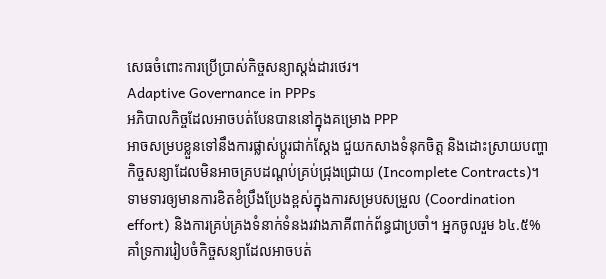សេធចំពោះការប្រើប្រាស់កិច្ចសន្យាស្ដង់ដារថេរ។
Adaptive Governance in PPPs
អភិបាលកិច្ចដែលអាចបត់បែនបាននៅក្នុងគម្រោង PPP
អាចសម្របខ្លួនទៅនឹងការផ្លាស់ប្តូរជាក់ស្តែង ជួយកសាងទំនុកចិត្ត និងដោះស្រាយបញ្ហាកិច្ចសន្យាដែលមិនអាចគ្របដណ្តប់គ្រប់ជ្រុងជ្រោយ (Incomplete Contracts)។ ទាមទារឲ្យមានការខិតខំប្រឹងប្រែងខ្ពស់ក្នុងការសម្របសម្រួល (Coordination effort) និងការគ្រប់គ្រងទំនាក់ទំនងរវាងភាគីពាក់ព័ន្ធជាប្រចាំ។ អ្នកចូលរួម ៦៤.៥% គាំទ្រការរៀបចំកិច្ចសន្យាដែលអាចបត់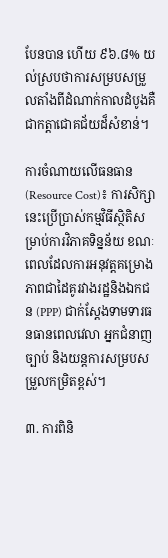បែនបាន ហើយ ៩៦.៨% យល់ស្របថាការសម្របសម្រួលតាំងពីដំណាក់កាលដំបូងគឺជាកត្តាជោគជ័យដ៏សំខាន់។

ការចំណាយលើធនធាន (Resource Cost)៖ ការសិក្សានេះប្រើប្រាស់កម្មវិធីស្ថិតិសម្រាប់ការវិភាគទិន្នន័យ ខណៈពេលដែលការអនុវត្តគម្រោងភាពជាដៃគូរវាងរដ្ឋនិងឯកជន (PPP) ជាក់ស្តែងទាមទារធនធានពេលវេលា អ្នកជំនាញច្បាប់ និងយន្តការសម្របសម្រួលកម្រិតខ្ពស់។

៣. ការពិនិ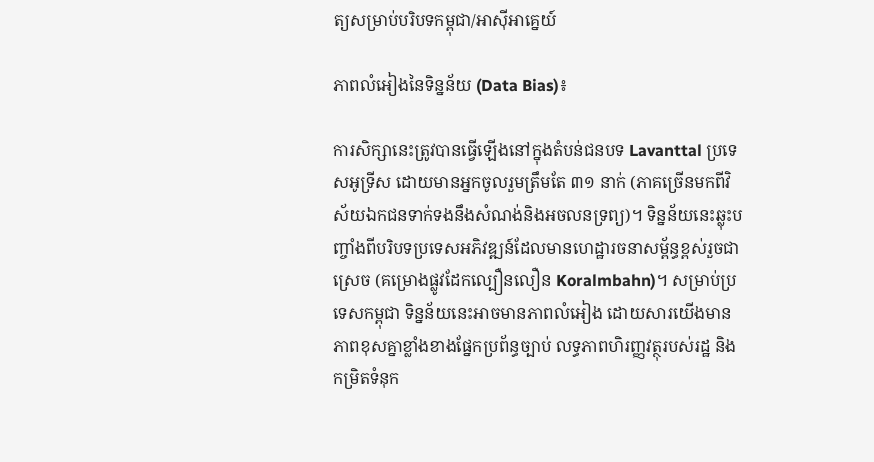ត្យសម្រាប់បរិបទកម្ពុជា/អាស៊ីអាគ្នេយ៍

ភាពលំអៀងនៃទិន្នន័យ (Data Bias)៖

ការសិក្សានេះត្រូវបានធ្វើឡើងនៅក្នុងតំបន់ជនបទ Lavanttal ប្រទេសអូទ្រីស ដោយមានអ្នកចូលរួមត្រឹមតែ ៣១ នាក់ (ភាគច្រើនមកពីវិស័យឯកជនទាក់ទងនឹងសំណង់និងអចលនទ្រព្យ)។ ទិន្នន័យនេះឆ្លុះបញ្ចាំងពីបរិបទប្រទេសអភិវឌ្ឍន៍ដែលមានហេដ្ឋារចនាសម្ព័ន្ធខ្ពស់រួចជាស្រេច (គម្រោងផ្លូវដែកល្បឿនលឿន Koralmbahn)។ សម្រាប់ប្រទេសកម្ពុជា ទិន្នន័យនេះអាចមានភាពលំអៀង ដោយសារយើងមានភាពខុសគ្នាខ្លាំងខាងផ្នែកប្រព័ន្ធច្បាប់ លទ្ធភាពហិរញ្ញវត្ថុរបស់រដ្ឋ និងកម្រិតទំនុក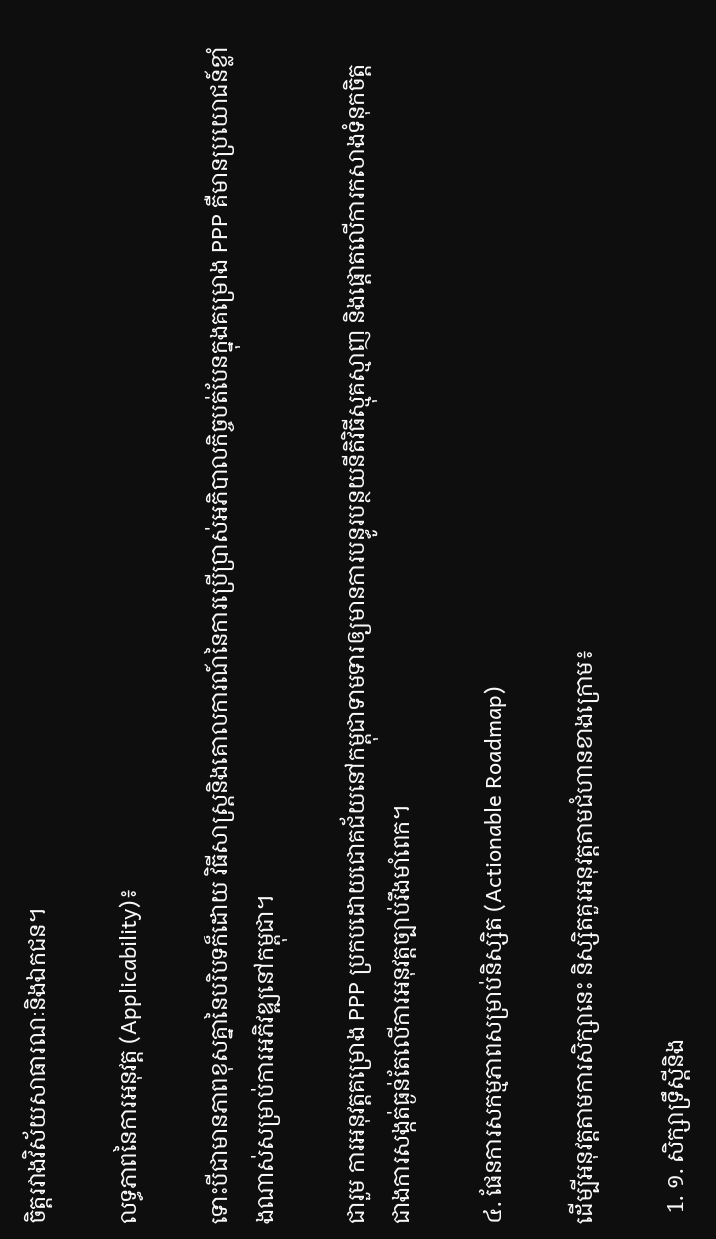ចិត្តរវាងវិស័យសាធារណៈនិងឯកជន។

លទ្ធភាពនៃការអនុវត្ត (Applicability)៖

ទោះបីជាមានភាពខុសគ្នានៃបរិបទក៏ដោយ វិធីសាស្ត្រនិងគោលការណ៍នៃការប្រើប្រាស់អភិបាលកិច្ចបត់បែនក្នុងគម្រោង PPP គឺមានប្រយោជន៍ខ្លាំងណាស់សម្រាប់ការអភិវឌ្ឍនៅកម្ពុជា។

ជារួម ការអនុវត្តគម្រោង PPP ប្រកបដោយជោគជ័យនៅកម្ពុជាទាមទារឲ្យមានការបន្ធូរបន្ថយនីតិវិធីស្មុគស្មាញ និងផ្តោតលើការកសាងទំនុកចិត្ត ជាងការសង្កត់ធ្ងន់តែលើការអនុវត្តច្បាប់រឹងមាំពេក។

៤. ផែនការសកម្មភាពសម្រាប់និស្សិត (Actionable Roadmap)

ដើម្បីអនុវត្តតាមការសិក្សានេះ និស្សិតគួរអនុវត្តតាមជំហានខាងក្រោម៖

  1. ១. សិក្សាទ្រឹស្តីនិង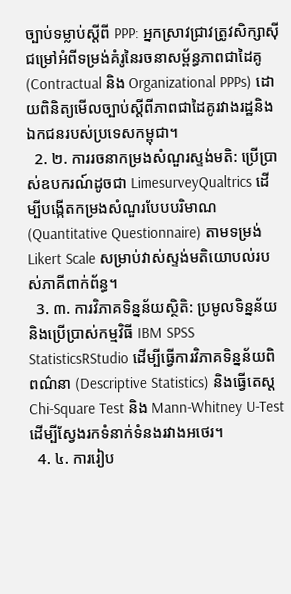ច្បាប់ទម្លាប់ស្តីពី PPP: អ្នកស្រាវជ្រាវត្រូវសិក្សាស៊ីជម្រៅអំពីទម្រង់គំរូនៃរចនាសម្ព័ន្ធភាពជាដៃគូ (Contractual និង Organizational PPPs) ដោយពិនិត្យមើលច្បាប់ស្តីពីភាពជាដៃគូរវាងរដ្ឋនិងឯកជនរបស់ប្រទេសកម្ពុជា។
  2. ២. ការរចនាកម្រងសំណួរស្ទង់មតិ: ប្រើប្រាស់ឧបករណ៍ដូចជា LimesurveyQualtrics ដើម្បីបង្កើតកម្រងសំណួរបែបបរិមាណ (Quantitative Questionnaire) តាមទម្រង់ Likert Scale សម្រាប់វាស់ស្ទង់មតិយោបល់របស់ភាគីពាក់ព័ន្ធ។
  3. ៣. ការវិភាគទិន្នន័យស្ថិតិ: ប្រមូលទិន្នន័យ និងប្រើប្រាស់កម្មវិធី IBM SPSS StatisticsRStudio ដើម្បីធ្វើការវិភាគទិន្នន័យពិពណ៌នា (Descriptive Statistics) និងធ្វើតេស្ត Chi-Square Test និង Mann-Whitney U-Test ដើម្បីស្វែងរកទំនាក់ទំនងរវាងអថេរ។
  4. ៤. ការរៀប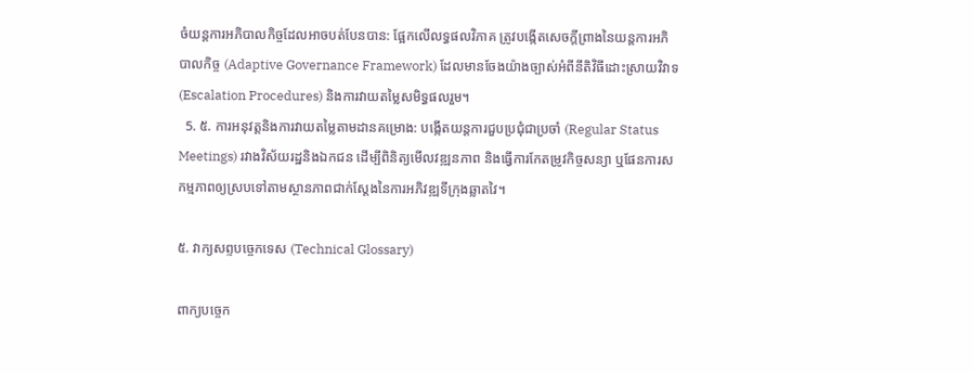ចំយន្តការអភិបាលកិច្ចដែលអាចបត់បែនបាន: ផ្អែកលើលទ្ធផលវិភាគ ត្រូវបង្កើតសេចក្តីព្រាងនៃយន្តការអភិបាលកិច្ច (Adaptive Governance Framework) ដែលមានចែងយ៉ាងច្បាស់អំពីនីតិវិធីដោះស្រាយវិវាទ (Escalation Procedures) និងការវាយតម្លៃសមិទ្ធផលរួម។
  5. ៥. ការអនុវត្តនិងការវាយតម្លៃតាមដានគម្រោង: បង្កើតយន្តការជួបប្រជុំជាប្រចាំ (Regular Status Meetings) រវាងវិស័យរដ្ឋនិងឯកជន ដើម្បីពិនិត្យមើលវឌ្ឍនភាព និងធ្វើការកែតម្រូវកិច្ចសន្យា ឬផែនការសកម្មភាពឲ្យស្របទៅតាមស្ថានភាពជាក់ស្តែងនៃការអភិវឌ្ឍទីក្រុងឆ្លាតវៃ។

៥. វាក្យសព្ទបច្ចេកទេស (Technical Glossary)

ពាក្យបច្ចេក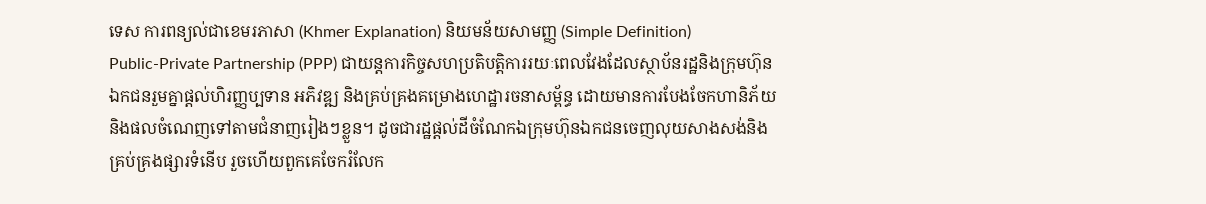ទេស ការពន្យល់ជាខេមរភាសា (Khmer Explanation) និយមន័យសាមញ្ញ (Simple Definition)
Public-Private Partnership (PPP) ជាយន្តការកិច្ចសហប្រតិបត្តិការរយៈពេលវែងដែលស្ថាប័នរដ្ឋនិងក្រុមហ៊ុនឯកជនរួមគ្នាផ្តល់ហិរញ្ញប្បទាន អភិវឌ្ឍ និងគ្រប់គ្រងគម្រោងហេដ្ឋារចនាសម្ព័ន្ធ ដោយមានការបែងចែកហានិភ័យនិងផលចំណេញទៅតាមជំនាញរៀងៗខ្លួន។ ដូចជារដ្ឋផ្តល់ដីចំណែកឯក្រុមហ៊ុនឯកជនចេញលុយសាងសង់និងគ្រប់គ្រងផ្សារទំនើប រួចហើយពួកគេចែករំលែក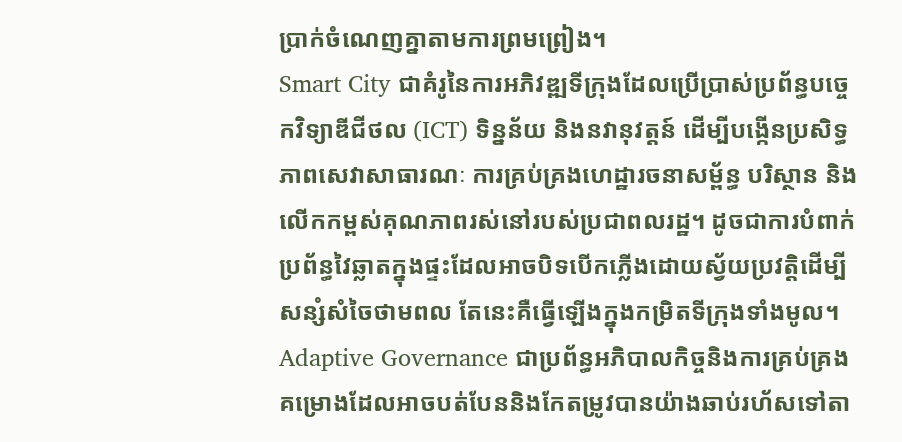ប្រាក់ចំណេញគ្នាតាមការព្រមព្រៀង។
Smart City ជាគំរូនៃការអភិវឌ្ឍទីក្រុងដែលប្រើប្រាស់ប្រព័ន្ធបច្ចេកវិទ្យាឌីជីថល (ICT) ទិន្នន័យ និងនវានុវត្តន៍ ដើម្បីបង្កើនប្រសិទ្ធភាពសេវាសាធារណៈ ការគ្រប់គ្រងហេដ្ឋារចនាសម្ព័ន្ធ បរិស្ថាន និងលើកកម្ពស់គុណភាពរស់នៅរបស់ប្រជាពលរដ្ឋ។ ដូចជាការបំពាក់ប្រព័ន្ធវៃឆ្លាតក្នុងផ្ទះដែលអាចបិទបើកភ្លើងដោយស្វ័យប្រវត្តិដើម្បីសន្សំសំចៃថាមពល តែនេះគឺធ្វើឡើងក្នុងកម្រិតទីក្រុងទាំងមូល។
Adaptive Governance ជាប្រព័ន្ធអភិបាលកិច្ចនិងការគ្រប់គ្រងគម្រោងដែលអាចបត់បែននិងកែតម្រូវបានយ៉ាងឆាប់រហ័សទៅតា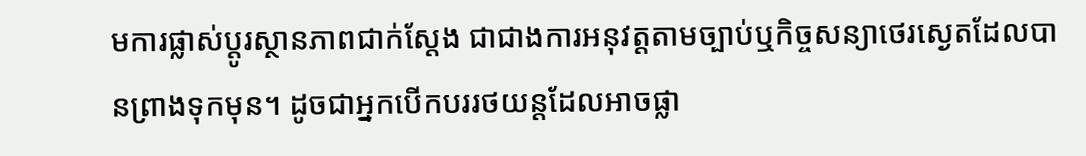មការផ្លាស់ប្តូរស្ថានភាពជាក់ស្តែង ជាជាងការអនុវត្តតាមច្បាប់ឬកិច្ចសន្យាថេរស្ងេតដែលបានព្រាងទុកមុន។ ដូចជាអ្នកបើកបររថយន្តដែលអាចផ្លា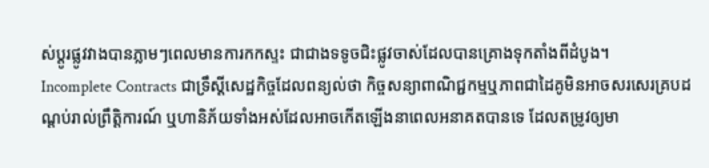ស់ប្តូរផ្លូវវាងបានភ្លាមៗពេលមានការកកស្ទះ ជាជាងទទូចជិះផ្លូវចាស់ដែលបានគ្រោងទុកតាំងពីដំបូង។
Incomplete Contracts ជាទ្រឹស្តីសេដ្ឋកិច្ចដែលពន្យល់ថា កិច្ចសន្យាពាណិជ្ជកម្មឬភាពជាដៃគូមិនអាចសរសេរគ្របដណ្តប់រាល់ព្រឹត្តិការណ៍ ឬហានិភ័យទាំងអស់ដែលអាចកើតឡើងនាពេលអនាគតបានទេ ដែលតម្រូវឲ្យមា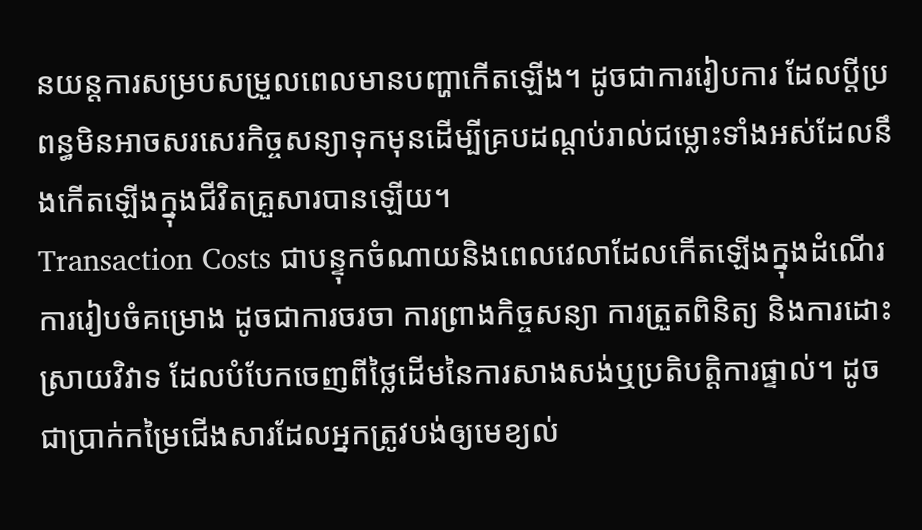នយន្តការសម្របសម្រួលពេលមានបញ្ហាកើតឡើង។ ដូចជាការរៀបការ ដែលប្តីប្រពន្ធមិនអាចសរសេរកិច្ចសន្យាទុកមុនដើម្បីគ្របដណ្តប់រាល់ជម្លោះទាំងអស់ដែលនឹងកើតឡើងក្នុងជីវិតគ្រួសារបានឡើយ។
Transaction Costs ជាបន្ទុកចំណាយនិងពេលវេលាដែលកើតឡើងក្នុងដំណើរការរៀបចំគម្រោង ដូចជាការចរចា ការព្រាងកិច្ចសន្យា ការត្រួតពិនិត្យ និងការដោះស្រាយវិវាទ ដែលបំបែកចេញពីថ្លៃដើមនៃការសាងសង់ឬប្រតិបត្តិការផ្ទាល់។ ដូចជាប្រាក់កម្រៃជើងសារដែលអ្នកត្រូវបង់ឲ្យមេខ្យល់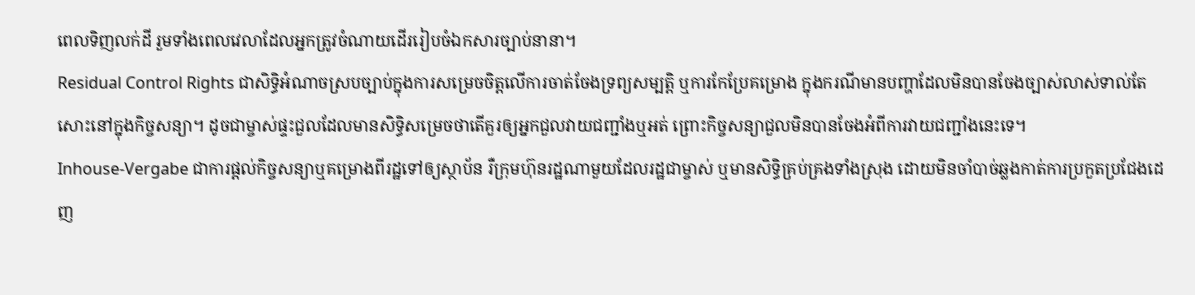ពេលទិញលក់ដី រួមទាំងពេលវេលាដែលអ្នកត្រូវចំណាយដើររៀបចំឯកសារច្បាប់នានា។
Residual Control Rights ជាសិទ្ធិអំណាចស្របច្បាប់ក្នុងការសម្រេចចិត្តលើការចាត់ចែងទ្រព្យសម្បត្តិ ឬការកែប្រែគម្រោង ក្នុងករណីមានបញ្ហាដែលមិនបានចែងច្បាស់លាស់ទាល់តែសោះនៅក្នុងកិច្ចសន្យា។ ដូចជាម្ចាស់ផ្ទះជួលដែលមានសិទ្ធិសម្រេចថាតើគួរឲ្យអ្នកជួលវាយជញ្ជាំងឬអត់ ព្រោះកិច្ចសន្យាជួលមិនបានចែងអំពីការវាយជញ្ជាំងនេះទេ។
Inhouse-Vergabe ជាការផ្តល់កិច្ចសន្យាឬគម្រោងពីរដ្ឋទៅឲ្យស្ថាប័ន រឺក្រុមហ៊ុនរដ្ឋណាមួយដែលរដ្ឋជាម្ចាស់ ឬមានសិទ្ធិគ្រប់គ្រងទាំងស្រុង ដោយមិនចាំបាច់ឆ្លងកាត់ការប្រកួតប្រជែងដេញ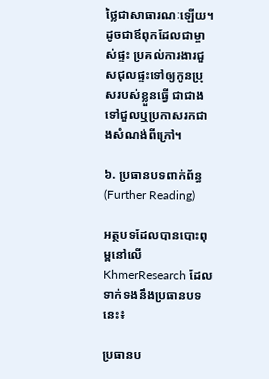ថ្លៃជាសាធារណៈឡើយ។ ដូចជាឪពុកដែលជាម្ចាស់ផ្ទះ ប្រគល់ការងារជួសជុលផ្ទះទៅឲ្យកូនប្រុសរបស់ខ្លួនធ្វើ ជាជាងទៅជួលឬប្រកាសរកជាងសំណង់ពីក្រៅ។

៦. ប្រធានបទពាក់ព័ន្ធ (Further Reading)

អត្ថបទដែលបានបោះពុម្ពនៅលើ KhmerResearch ដែលទាក់ទងនឹងប្រធានបទនេះ៖

ប្រធានប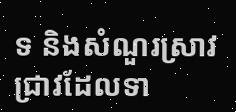ទ និងសំណួរស្រាវជ្រាវដែលទា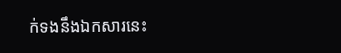ក់ទងនឹងឯកសារនេះ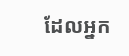ដែលអ្នក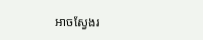អាចស្វែងរ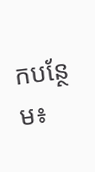កបន្ថែម៖